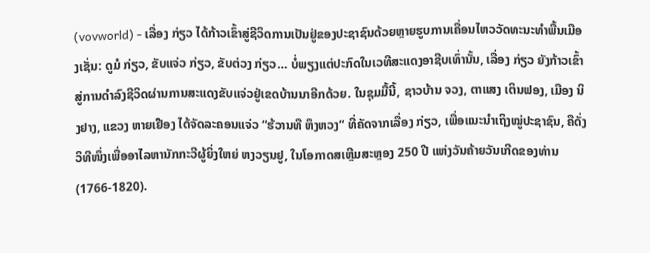(vovworld) - ເລື່ອງ ກ່ຽວ ໄດ້ກ້າວເຂົ້າສູ່ຊີວິດການເປັນຢູ່ຂອງປະຊາຊົນດ້ວຍຫຼາຍຮູບການເຄື່ອນໄຫວວັດທະນະທຳພື້ນເມືອງເຊັ່ນ: ດູມໍ ກ່ຽວ, ຂັບແຈ່ວ ກ່ຽວ, ຂັບຕ່ວງ ກ່ຽວ… ບໍ່ພຽງແຕ່ປະກົດໃນເວທີສະແດງອາຊີບເທົ່ານັ້ນ, ເລື່ອງ ກ່ຽວ ຍັງກ້າວເຂົ້າສູ່ການດຳລົງຊີວິດຜ່ານການສະແດງຂັບແຈ່ວຢູ່ເຂດບ້ານນາອີກດ້ວຍ. ໃນຊຸມມື້ນີ້, ຊາວບ້ານ ຈວງ, ຕາແສງ ເຕິນຟອງ, ເມືອງ ນິງຢາງ, ແຂວງ ຫາຍເຢືອງ ໄດ້ຈັດລະຄອນແຈ່ວ “ຮ້ວານທື ຫຶງຫວງ“ ທີ່ຄັດຈາກເລື່ອງ ກ່ຽວ, ເພື່ອແນະນຳເຖິງໝູ່ປະຊາຊົນ, ຄືດັ່ງວິທີໜຶ່ງເພື່ອອາໄລຫານັກກະວີຜູ້ຍິ່ງໃຫຍ່ ຫງວຽນຢູ, ໃນໂອກາດສເຫຼີມສະຫຼອງ 250 ປີ ແຫ່ງວັນຄ້າຍວັນເກີດຂອງທ່ານ (1766-1820).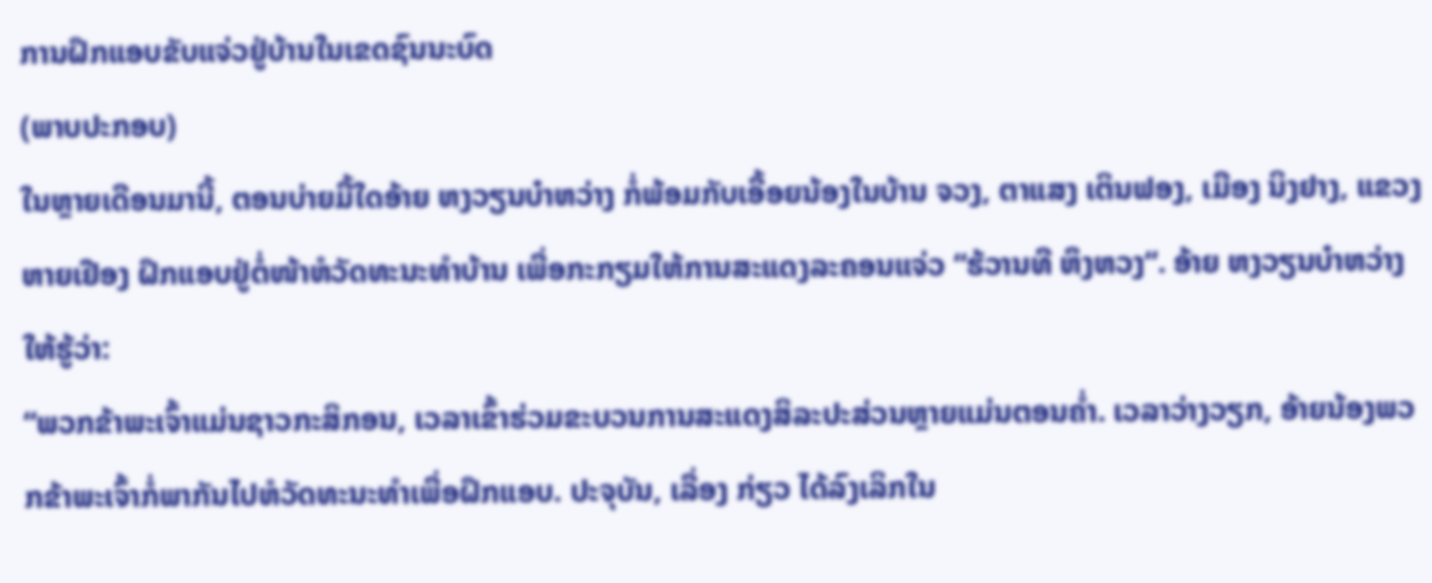ການຝຶກແອບຂັບແຈ່ວຢູ່ບ້ານໃນເຂດຊົນນະບົດ
(ພາບປະກອບ)
ໃນຫຼາຍເດືອນມານີ້, ຕອນບ່າຍມື້ໃດອ້າຍ ຫງວຽນບ໋າຫວ່າງ ກໍ່ພ້ອມກັບເອື້ອຍນ້ອງໃນບ້ານ ຈວງ, ຕາແສງ ເຕິນຟອງ, ເມືອງ ນິງຢາງ, ແຂວງ ຫາຍເຢືອງ ຝຶກແອບຢູ່ຕໍ່ໜ້າຫໍວັດທະນະທຳບ້ານ ເພື່ອກະກຽມໃຫ້ການສະແດງລະຄອນແຈ່ວ “ຮ້ວານທື ຫຶງຫວງ“. ອ້າຍ ຫງວຽນບ໋າຫວ່າງ ໃຫ້ຮູ້ວ່າ:
“ພວກຂ້າພະເຈົ້າແມ່ນຊາວກະສິກອນ, ເວລາເຂົ້າຮ່ວມຂະບວນການສະແດງສິລະປະສ່ວນຫຼາຍແມ່ນຕອນຄ່ຳ. ເວລາວ່າງວຽກ, ອ້າຍນ້ອງພວກຂ້າພະເຈົ້າກໍ່ພາກັນໄປຫໍວັດທະນະທຳເພື່ອຝຶກແອບ. ປະຈຸບັນ, ເລື່ອງ ກ່ຽວ ໄດ້ລົງເລິກໃນ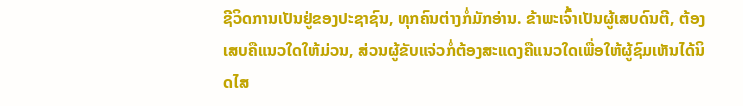ຊີວິດການເປັນຢູ່ຂອງປະຊາຊົນ, ທຸກຄົນຕ່າງກໍ່ມັກອ່ານ. ຂ້າພະເຈົ້າເປັນຜູ້ເສບດົນຕີ, ຕ້ອງເສບຄືແນວໃດໃຫ້ມ່ວນ, ສ່ວນຜູ້ຂັບແຈ່ວກໍ່ຕ້ອງສະແດງຄືແນວໃດເພື່ອໃຫ້ຜູ້ຊົມເຫັນໄດ້ນິດໄສ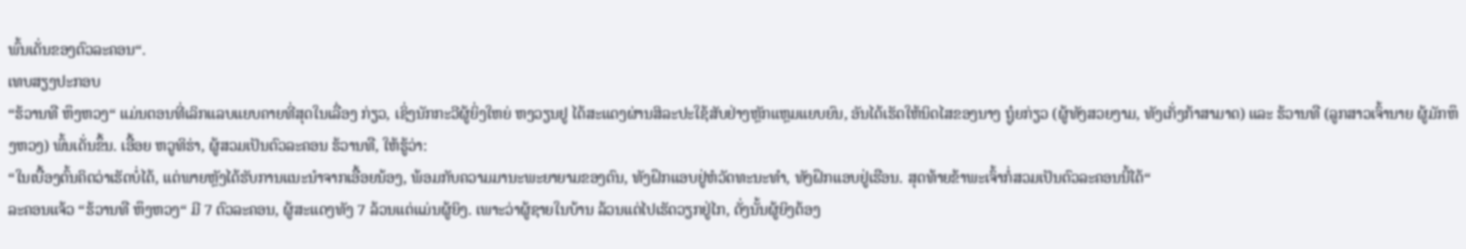ພົ້ນເດັ່ນຂອງຕົວລະຄອນ“.
ເທບສຽງປະກອບ
“ຮ້ວານທື ຫຶງຫວງ“ ແມ່ນຕອນທີ່ເລິກແລບແຍບຄາຍທີ່ສຸດໃນເລື່ອງ ກ່ຽວ, ເຊິ່ງນັກກະວີຜູ້ຍິ່ງໃຫຍ່ ຫງວຽນຢູ ໄດ້ສະແດງຜ່ານສິລະປະໃຊ້ສັບຢ່າງຫຼັກແຫຼມແຍບຍົນ, ອັນໄດ້ເຮັດໃຫ້ນິດໄສຂອງນາງ ຖູ໋ຍກ່ຽວ (ຜູ້ທັງສວຍງາມ, ທັງເກັ່ງກ້າສາມາດ) ແລະ ຮ້ວານທື (ລູກສາວເຈົ້ານາຍ ຜູ້ມັກຫຶງຫວງ) ພົ້ນເດັ່ນຂຶ້ນ. ເອື້ອຍ ຫວູທິຮ່າ, ຜູ້ສວມເປັນຕົວລະຄອນ ຮ້ວານທື, ໃຫ້ຮູ້ວ່າ:
“ໃນເບື້ອງຕົ້ນຄິດວ່າເຮັດບໍ່ໄດ້, ແຕ່ພາຍຫຼັງໄດ້ຮັບການແນະນຳຈາກເອື້ອຍນ້ອງ, ພ້ອມກັບຄວາມມານະພະຍາຍາມຂອງຕົນ, ທັງຝຶກແອບຢູ່ຫໍວັດທະນະທຳ, ທັງຝຶກແອບຢູ່ເຮືອນ. ສຸດທ້າຍຂ້າພະເຈົ້າກໍ່ສວມເປັນຕົວລະຄອນນີ້ໄດ້“
ລະຄອນແຈ້ວ “ຮ້ວານທື ຫຶງຫວງ“ ມີ 7 ຕົວລະຄອນ, ຜູ້ສະແດງທັງ 7 ລ້ວນແຕ່ແມ່ນຜູ້ຍິງ. ເພາະວ່າຜູ້ຊາຍໃນບ້ານ ລ້ວນແຕ່ໄປເຮັດວຽກຢູ່ໄກ, ດັ່ງນັ້ນຜູ້ຍິງຕ້ອງ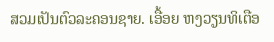ສວມເປັນຕົວລະຄອນຊາຍ. ເອື້ອຍ ຫງວຽນທິເຕືອ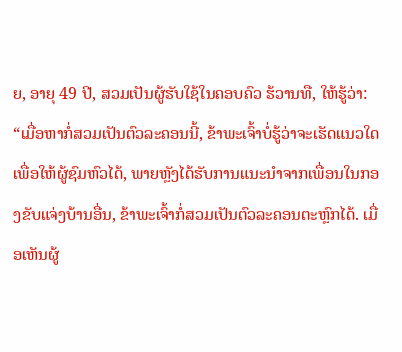ຍ, ອາຍຸ 49 ປີ, ສວມເປັນຜູ້ຮັບໃຊ້ໃນຄອບຄົວ ຮ້ວານທື, ໃຫ້ຮູ້ວ່າ:
“ເມື່ອຫາກໍ່ສວມເປັນຕົວລະຄອນນີ້, ຂ້າພະເຈົ້າບໍ່ຮູ້ວ່າຈະເຮັດແນວໃດເພື່ອໃຫ້ຜູ້ຊົມຫົວໄດ້, ພາຍຫຼັງໄດ້ຮັບການແນະນຳຈາກເພື່ອນໃນກອງຂັບແຈ່ງບ້ານອື່ນ, ຂ້າພະເຈົ້າກໍ່ສວມເປັນຕົວລະຄອນຕະຫຼົກໄດ້. ເມື່ອເຫັນຜູ້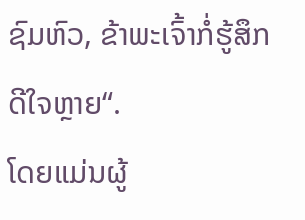ຊົມຫົວ, ຂ້າພະເຈົ້າກໍ່ຮູ້ສຶກດີໃຈຫຼາຍ“.
ໂດຍແມ່ນຜູ້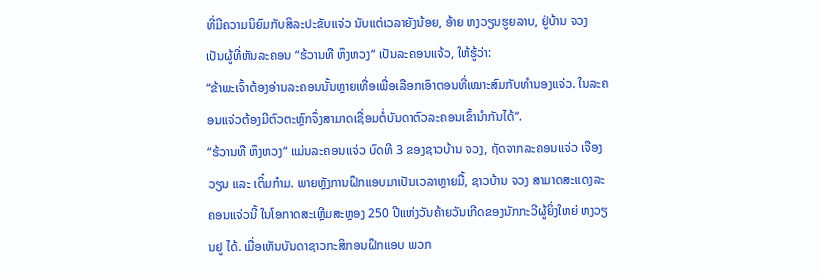ທີ່ມີຄວາມນິຍົມກັບສິລະປະຂັບແຈ່ວ ນັບແຕ່ເວລາຍັງນ້ອຍ, ອ້າຍ ຫງວຽນຮູຍລາບ, ຢູ່ບ້ານ ຈວງ ເປັນຜູ້ທີ່ຫັນລະຄອນ “ຮ້ວານທື ຫຶງຫວງ“ ເປັນລະຄອນແຈ້ວ, ໃຫ້ຮູ້ວ່າ:
“ຂ້າພະເຈົ້າຕ້ອງອ່ານລະຄອນນັ້ນຫຼາຍເທື່ອເພື່ອເລືອກເອົາຕອນທີ່ເໝາະສົມກັບທຳນອງແຈ່ວ. ໃນລະຄອນແຈ່ວຕ້ອງມີຕົວຕະຫຼົກຈຶ່ງສາມາດເຊື່ອມຕໍ່ບັນດາຕົວລະຄອນເຂົ້ານຳກັນໄດ້“.
“ຮ້ວານທື ຫຶງຫວງ“ ແມ່ນລະຄອນແຈ່ວ ບົດທີ 3 ຂອງຊາວບ້ານ ຈວງ, ຖັດຈາກລະຄອນແຈ່ວ ເຈືອງວຽນ ແລະ ເຕິ໋ມກ໋າມ. ພາຍຫຼັງການຝຶກແອບມາເປັນເວລາຫຼາຍມື້, ຊາວບ້ານ ຈວງ ສາມາດສະແດງລະຄອນແຈ່ວນີ້ ໃນໂອກາດສະເຫຼີມສະຫຼອງ 250 ປີແຫ່ງວັນຄ້າຍວັນເກີດຂອງນັກກະວີຜູ້ຍິ່ງໃຫຍ່ ຫງວຽນຢູ ໄດ້. ເມື່ອເຫັນບັນດາຊາວກະສິກອນຝຶກແອບ ພວກ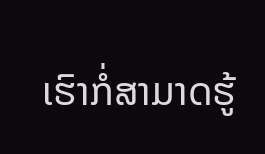ເຮົາກໍ່ສາມາດຮູ້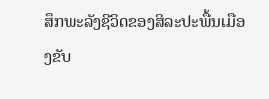ສຶກພະລັງຊີວິດຂອງສິລະປະພື້ນເມືອງຂັບ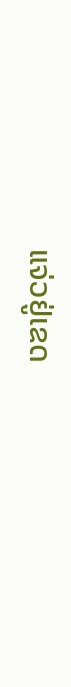ແຈ່ວຢູ່ເຂດ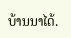ບ້ານນາໄດ້.